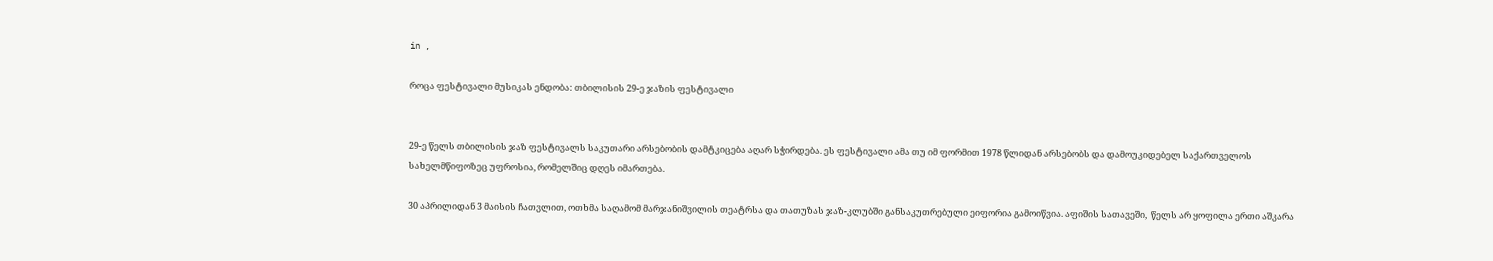in ,

როცა ფესტივალი მუსიკას ენდობა: თბილისის 29-ე ჯაზის ფესტივალი


29-ე წელს თბილისის ჯაზ ფესტივალს საკუთარი არსებობის დამტკიცება აღარ სჭირდება. ეს ფესტივალი ამა თუ იმ ფორმით 1978 წლიდან არსებობს და დამოუკიდებელ საქართველოს სახელმწიფოზეც უფროსია, რომელშიც დღეს იმართება.

30 აპრილიდან 3 მაისის ჩათვლით, ოთხმა საღამომ მარჯანიშვილის თეატრსა და თათუზას ჯაზ-კლუბში განსაკუთრებული ეიფორია გამოიწვია. აფიშის სათავეში,  წელს არ ყოფილა ერთი აშკარა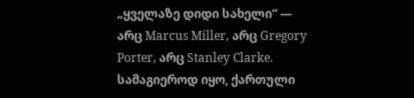„ყველაზე დიდი სახელი“ — არც Marcus Miller, არც Gregory Porter, არც Stanley Clarke. სამაგიეროდ იყო, ქართული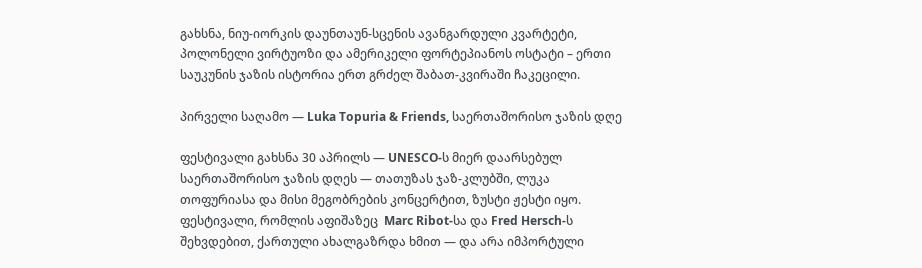გახსნა, ნიუ-იორკის დაუნთაუნ-სცენის ავანგარდული კვარტეტი, პოლონელი ვირტუოზი და ამერიკელი ფორტეპიანოს ოსტატი – ერთი საუკუნის ჯაზის ისტორია ერთ გრძელ შაბათ-კვირაში ჩაკეცილი.

პირველი საღამო — Luka Topuria & Friends, საერთაშორისო ჯაზის დღე

ფესტივალი გახსნა 30 აპრილს — UNESCO-ს მიერ დაარსებულ საერთაშორისო ჯაზის დღეს — თათუზას ჯაზ-კლუბში, ლუკა თოფურიასა და მისი მეგობრების კონცერტით, ზუსტი ჟესტი იყო. ფესტივალი, რომლის აფიშაზეც  Marc Ribot-სა და Fred Hersch-ს შეხვდებით, ქართული ახალგაზრდა ხმით — და არა იმპორტული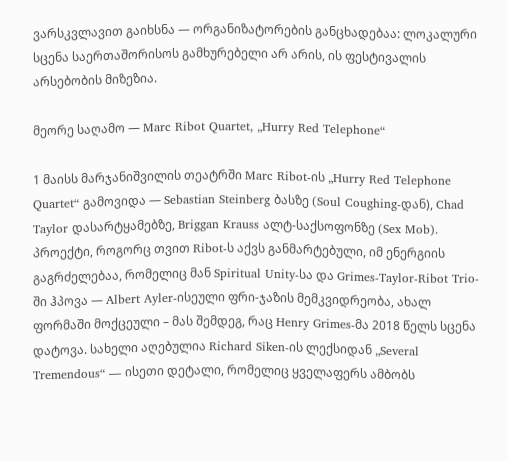ვარსკვლავით გაიხსნა — ორგანიზატორების განცხადებაა: ლოკალური სცენა საერთაშორისოს გამხურებელი არ არის, ის ფესტივალის არსებობის მიზეზია.

მეორე საღამო — Marc Ribot Quartet, „Hurry Red Telephone“

1 მაისს მარჯანიშვილის თეატრში Marc Ribot-ის „Hurry Red Telephone Quartet“ გამოვიდა — Sebastian Steinberg ბასზე (Soul Coughing-დან), Chad Taylor დასარტყამებზე, Briggan Krauss ალტ-საქსოფონზე (Sex Mob). პროექტი, როგორც თვით Ribot-ს აქვს განმარტებული, იმ ენერგიის გაგრძელებაა, რომელიც მან Spiritual Unity-სა და Grimes-Taylor-Ribot Trio-ში ჰპოვა — Albert Ayler-ისეული ფრი-ჯაზის მემკვიდრეობა, ახალ ფორმაში მოქცეული – მას შემდეგ, რაც Henry Grimes-მა 2018 წელს სცენა დატოვა. სახელი აღებულია Richard Siken-ის ლექსიდან „Several Tremendous“ — ისეთი დეტალი, რომელიც ყველაფერს ამბობს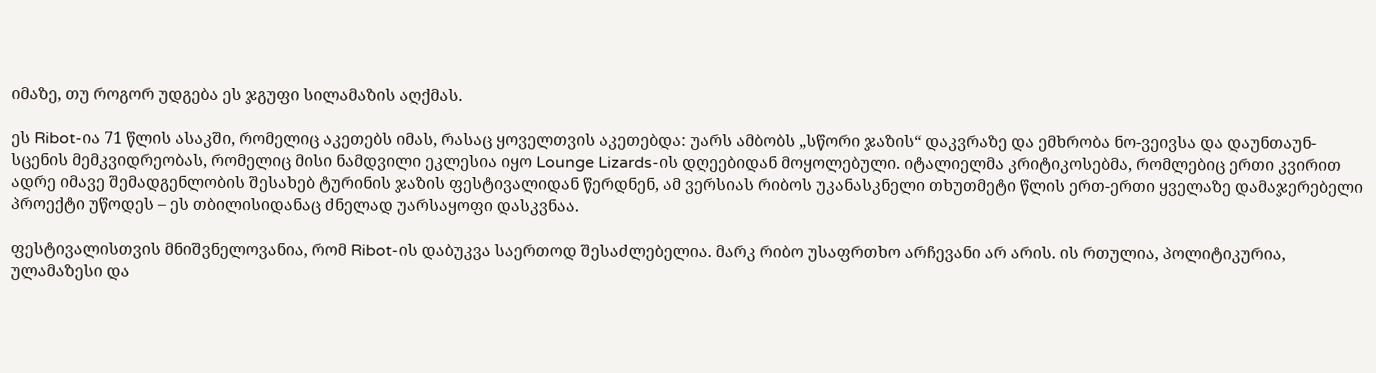იმაზე, თუ როგორ უდგება ეს ჯგუფი სილამაზის აღქმას.

ეს Ribot-ია 71 წლის ასაკში, რომელიც აკეთებს იმას, რასაც ყოველთვის აკეთებდა: უარს ამბობს „სწორი ჯაზის“ დაკვრაზე და ემხრობა ნო-ვეივსა და დაუნთაუნ-სცენის მემკვიდრეობას, რომელიც მისი ნამდვილი ეკლესია იყო Lounge Lizards-ის დღეებიდან მოყოლებული. იტალიელმა კრიტიკოსებმა, რომლებიც ერთი კვირით ადრე იმავე შემადგენლობის შესახებ ტურინის ჯაზის ფესტივალიდან წერდნენ, ამ ვერსიას რიბოს უკანასკნელი თხუთმეტი წლის ერთ-ერთი ყველაზე დამაჯერებელი პროექტი უწოდეს – ეს თბილისიდანაც ძნელად უარსაყოფი დასკვნაა.

ფესტივალისთვის მნიშვნელოვანია, რომ Ribot-ის დაბუკვა საერთოდ შესაძლებელია. მარკ რიბო უსაფრთხო არჩევანი არ არის. ის რთულია, პოლიტიკურია, ულამაზესი და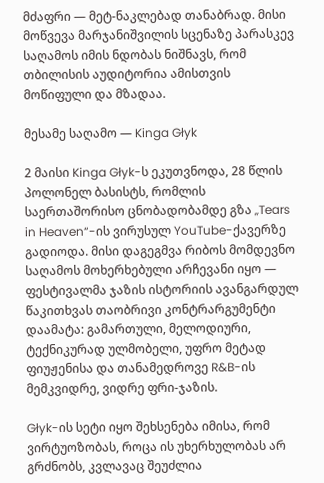მძაფრი — მეტ-ნაკლებად თანაბრად. მისი მოწვევა მარჯანიშვილის სცენაზე პარასკევ საღამოს იმის ნდობას ნიშნავს, რომ თბილისის აუდიტორია ამისთვის მოწიფული და მზადაა.

მესამე საღამო — Kinga Głyk

2 მაისი Kinga Głyk-ს ეკუთვნოდა, 28 წლის პოლონელ ბასისტს, რომლის საერთაშორისო ცნობადობამდე გზა „Tears in Heaven“-ის ვირუსულ YouTube-ქავერზე გადიოდა. მისი დაგეგმვა რიბოს მომდევნო საღამოს მოხერხებული არჩევანი იყო — ფესტივალმა ჯაზის ისტორიის ავანგარდულ წაკითხვას თაობრივი კონტრარგუმენტი დაამატა: გამართული, მელოდიური, ტექნიკურად ულმობელი, უფრო მეტად ფიუჟენისა და თანამედროვე R&B-ის მემკვიდრე, ვიდრე ფრი-ჯაზის.

Głyk-ის სეტი იყო შეხსენება იმისა, რომ ვირტუოზობას, როცა ის უხერხულობას არ გრძნობს, კვლავაც შეუძლია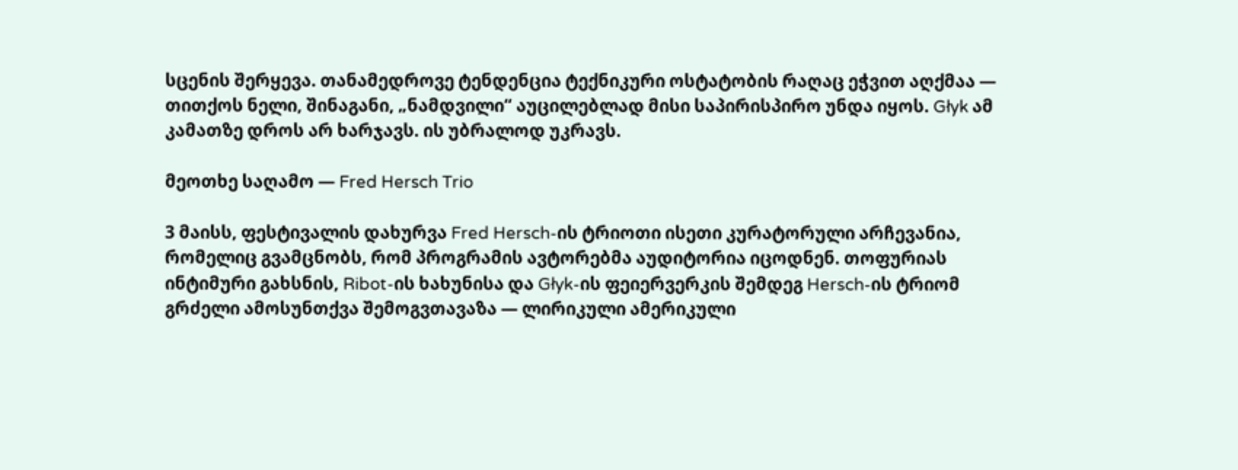სცენის შერყევა. თანამედროვე ტენდენცია ტექნიკური ოსტატობის რაღაც ეჭვით აღქმაა — თითქოს ნელი, შინაგანი, „ნამდვილი“ აუცილებლად მისი საპირისპირო უნდა იყოს. Głyk ამ კამათზე დროს არ ხარჯავს. ის უბრალოდ უკრავს.

მეოთხე საღამო — Fred Hersch Trio

3 მაისს, ფესტივალის დახურვა Fred Hersch-ის ტრიოთი ისეთი კურატორული არჩევანია, რომელიც გვამცნობს, რომ პროგრამის ავტორებმა აუდიტორია იცოდნენ. თოფურიას ინტიმური გახსნის, Ribot-ის ხახუნისა და Głyk-ის ფეიერვერკის შემდეგ Hersch-ის ტრიომ გრძელი ამოსუნთქვა შემოგვთავაზა — ლირიკული ამერიკული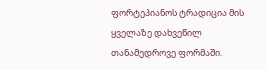ფორტეპიანოს ტრადიცია მის ყველაზე დახვეწილ თანამედროვე ფორმაში.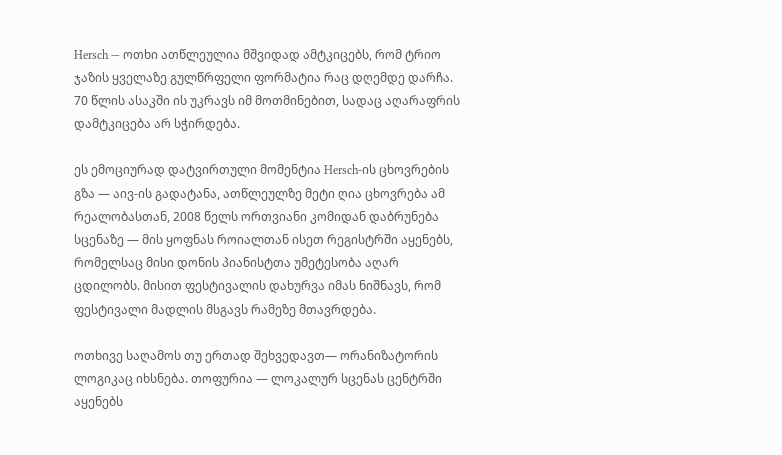Hersch — ოთხი ათწლეულია მშვიდად ამტკიცებს, რომ ტრიო ჯაზის ყველაზე გულწრფელი ფორმატია რაც დღემდე დარჩა. 70 წლის ასაკში ის უკრავს იმ მოთმინებით, სადაც აღარაფრის დამტკიცება არ სჭირდება.

ეს ემოციურად დატვირთული მომენტია Hersch-ის ცხოვრების გზა — აივ-ის გადატანა, ათწლეულზე მეტი ღია ცხოვრება ამ რეალობასთან, 2008 წელს ორთვიანი კომიდან დაბრუნება სცენაზე — მის ყოფნას როიალთან ისეთ რეგისტრში აყენებს, რომელსაც მისი დონის პიანისტთა უმეტესობა აღარ ცდილობს. მისით ფესტივალის დახურვა იმას ნიშნავს, რომ ფესტივალი მადლის მსგავს რამეზე მთავრდება.

ოთხივე საღამოს თუ ერთად შეხვედავთ— ორანიზატორის ლოგიკაც იხსნება. თოფურია — ლოკალურ სცენას ცენტრში აყენებს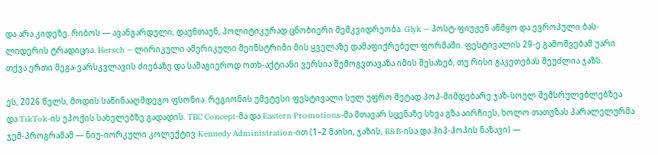და არა კიდეზე. რიბოს — ავანგარდული, დაუნთაუნ, პოლიტიკურად ცნობიერი მემკვიდრეობა. Głyk — პოსტ-ფიუჟენ აწმყო და ევროპული ბას-ლიდერის ტრადიცია. Hersch — ლირიკული ამერიკული მეინსტრიმი მის ყველაზე დამაფიქრებელ ფორმაში. ფესტივალის 29-ე გამოშვებამ უარი თქვა ერთი მეგა-ვარსკვლავის ძიებაზე და სამაგიეროდ ოთხ-აქტიანი ვერსია შემოგვთავაზა იმის შესახებ, თუ რისი გაკეთებას შეუძლია ჯაზს.

ეს, 2026 წელს, მოდის საწინააღმდეგო ფსონია. რეგიონის უმეტესი ფესტივალი სულ უფრო მეტად პოპ-მიმდებარე ჯაზ-სოულ შემსრულებლებზეა და TikTok-ის ეპოქის სახელებზე გადადის. TBC Concept-მა და Eastern Promotions-მა მთავარ სცენაზე სხვა გზა აირჩიეს, ხოლო თათუზას პარალელურმა ჯემ-პროგრამამ — ნიუ-იორკული კოლექტივ Kennedy Administration-ით (1–2 მაისი, ჯაზის, R&B-ისა და ჰიპ-ჰოპის ნაზავი) —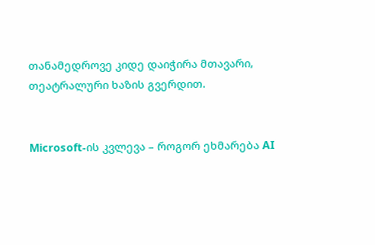თანამედროვე კიდე დაიჭირა მთავარი, თეატრალური ხაზის გვერდით.


Microsoft-ის კვლევა – როგორ ეხმარება AI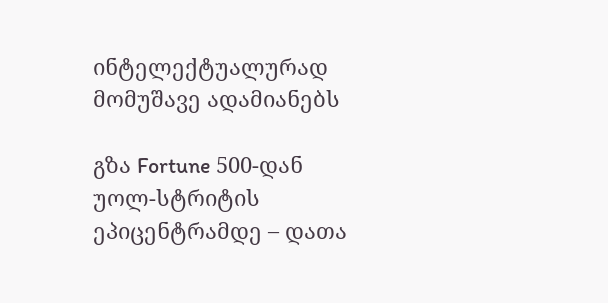ინტელექტუალურად მომუშავე ადამიანებს

გზა Fortune 500-დან უოლ-სტრიტის ეპიცენტრამდე – დათა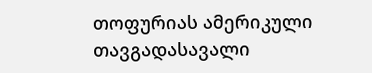თოფურიას ამერიკული თავგადასავალი